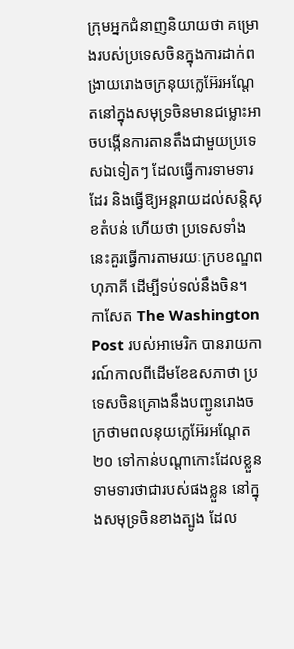ក្រុមអ្នកជំនាញនិយាយថា គម្រោងរបស់ប្រទេសចិនក្នុងការដាក់ពង្រាយរោងចក្រនុយក្លេអ៊ែរអណ្តែតនៅក្នុងសមុទ្រចិនមានជម្លោះអាចបង្កើនការតានតឹងជាមួយប្រទេសឯទៀតៗ ដែលធ្វើការទាមទារដែរ និងធ្វើឱ្យអន្តរាយដល់សន្តិសុខតំបន់ ហើយថា ប្រទេសទាំងនេះគួរធ្វើការតាមរយៈក្របខណ្ឌពហុភាគី ដើម្បីទប់ទល់នឹងចិន។
កាសែត The Washington Post របស់អាមេរិក បានរាយការណ៍កាលពីដើមខែឧសភាថា ប្រទេសចិនគ្រោងនឹងបញ្ជូនរោងចក្រថាមពលនុយក្លេអ៊ែរអណ្តែត ២០ ទៅកាន់បណ្តាកោះដែលខ្លួនទាមទារថាជារបស់ផងខ្លួន នៅក្នុងសមុទ្រចិនខាងត្បូង ដែល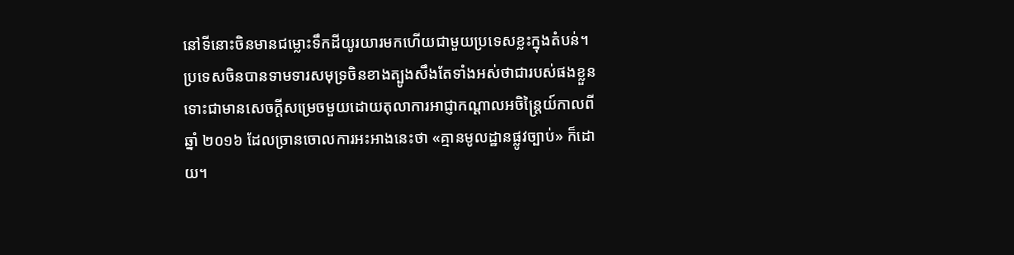នៅទីនោះចិនមានជម្លោះទឹកដីយូរយារមកហើយជាមួយប្រទេសខ្លះក្នុងតំបន់។
ប្រទេសចិនបានទាមទារសមុទ្រចិនខាងត្បូងសឹងតែទាំងអស់ថាជារបស់ផងខ្លួន ទោះជាមានសេចក្តីសម្រេចមួយដោយតុលាការអាជ្ញាកណ្តាលអចិន្ត្រៃយ៍កាលពីឆ្នាំ ២០១៦ ដែលច្រានចោលការអះអាងនេះថា «គ្មានមូលដ្ឋានផ្លូវច្បាប់» ក៏ដោយ។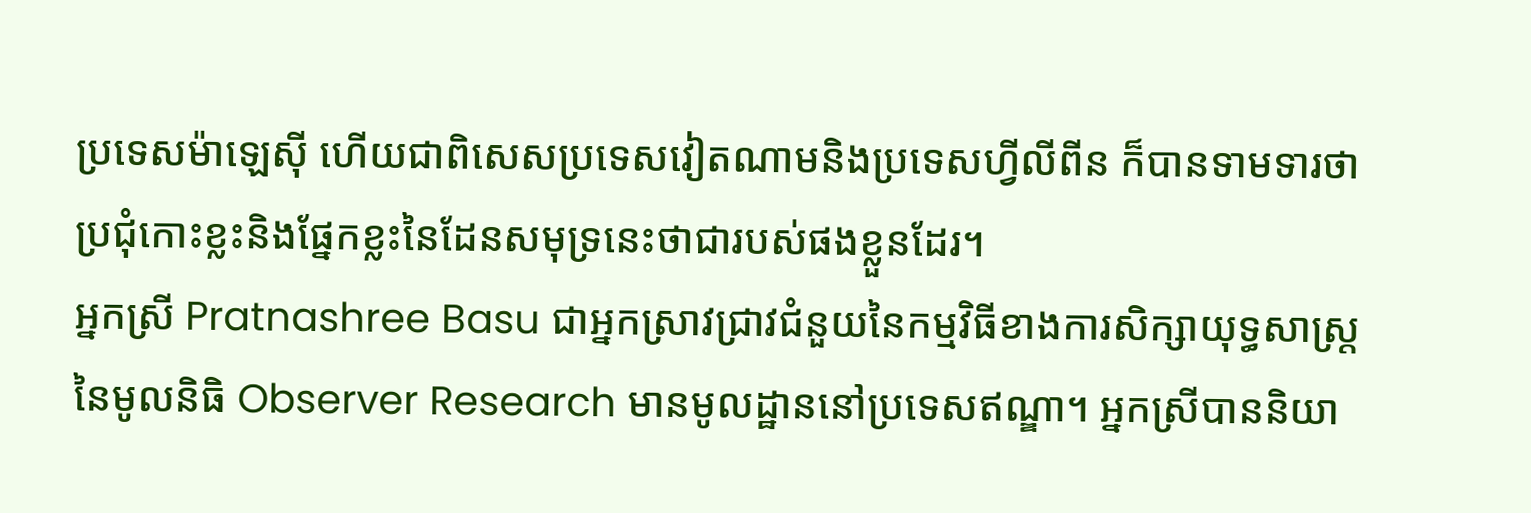ប្រទេសម៉ាឡេស៊ី ហើយជាពិសេសប្រទេសវៀតណាមនិងប្រទេសហ្វីលីពីន ក៏បានទាមទារថាប្រជុំកោះខ្លះនិងផ្នែកខ្លះនៃដែនសមុទ្រនេះថាជារបស់ផងខ្លួនដែរ។
អ្នកស្រី Pratnashree Basu ជាអ្នកស្រាវជ្រាវជំនួយនៃកម្មវិធីខាងការសិក្សាយុទ្ធសាស្ត្រនៃមូលនិធិ Observer Research មានមូលដ្ឋាននៅប្រទេសឥណ្ឌា។ អ្នកស្រីបាននិយា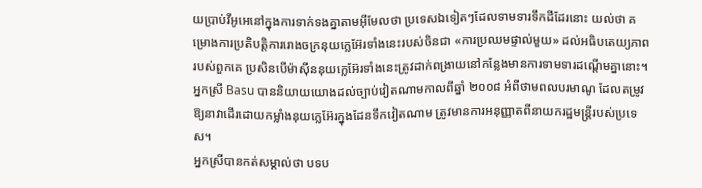យប្រាប់វីអូអេនៅក្នុងការទាក់ទងគ្នាតាមអ៊ីមែលថា ប្រទេសឯទៀតៗដែលទាមទារទឹកដីដែរនោះ យល់ថា គម្រោងការប្រតិបត្តិការរោងចក្រនុយក្លេអ៊ែរទាំងនេះរបស់ចិនជា «ការប្រឈមផ្ទាល់មួយ» ដល់អធិបតេយ្យភាពរបស់ពួកគេ ប្រសិនបើម៉ាស៊ីននុយក្លេអ៊ែរទាំងនេះត្រូវដាក់ពង្រាយនៅកន្លែងមានការទាមទារដណ្តើមគ្នានោះ។
អ្នកស្រី Basu បាននិយាយយោងដល់ច្បាប់វៀតណាមកាលពីឆ្នាំ ២០០៨ អំពីថាមពលបរមាណូ ដែលតម្រូវឱ្យនាវាដើរដោយកម្លាំងនុយក្លេអ៊ែរក្នុងដែនទឹកវៀតណាម ត្រូវមានការអនុញ្ញាតពីនាយករដ្ឋមន្ត្រីរបស់ប្រទេស។
អ្នកស្រីបានកត់សម្គាល់ថា បទប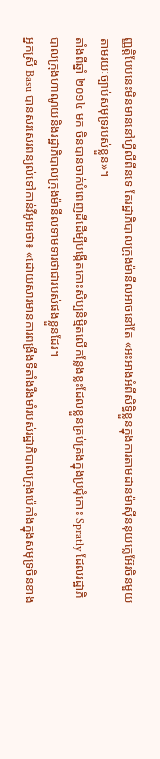ញ្ញត្តិបែបនេះមិនមាននៅហ្វីលីពីនទេ តែរដ្ឋាភិបាលក្រុងម៉ានីលអាចនៅតែ «អះអាងអំពីសិទ្ធិខ្លួនក្នុងការតាមដានម៉ាស៊ីននុយក្លេអ៊ែរចិនមួយតាមរយៈច្បាប់សមុទ្ររបស់ខ្លួន»។
តាំងពីឆ្នាំ ២០១៤ មក ចិនបានចាក់បំពេញដីដើម្បីបង្កើតកោះសិប្បនិម្មិតលើកន្លែងខ្លះដែលខ្លួនគ្រប់គ្រងក្នុងប្រជុំកោះ Spratly ដែលរដ្ឋាភិបាលក្រុងហាណូយនិងរដ្ឋាភិបាលក្រុងម៉ានីលទាមទារថាជារបស់ផងខ្លួនដែរ។
អ្នកស្រី Basu បានសរសេរពន្យល់ទៅកាន់វីអូអេថា៖ «ដោយសារមានការពង្រឹងទីតាំងរឹងមាំរបស់រដ្ឋាភិបាលក្រុងប៉េកាំងក្នុងសមុទ្រចិនខាង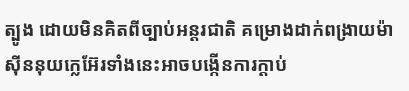ត្បូង ដោយមិនគិតពីច្បាប់អន្តរជាតិ គម្រោងដាក់ពង្រាយម៉ាស៊ីននុយក្លេអ៊ែរទាំងនេះអាចបង្កើនការក្តាប់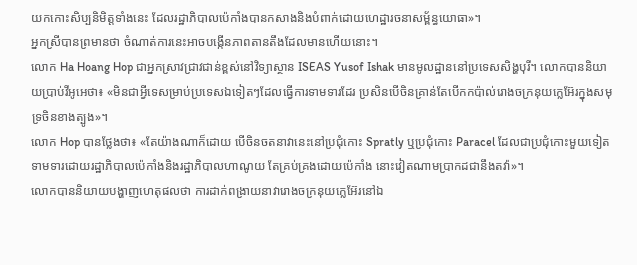យកកោះសិប្បនិមិត្តទាំងនេះ ដែលរដ្ឋាភិបាលប៉េកាំងបានកសាងនិងបំពាក់ដោយហេដ្ឋារចនាសម្ព័ន្ធយោធា»។
អ្នកស្រីបានព្រមានថា ចំណាត់ការនេះអាចបង្កើនភាពតានតឹងដែលមានហើយនោះ។
លោក Ha Hoang Hop ជាអ្នកស្រាវជ្រាវជាន់ខ្ពស់នៅវិទ្យាស្ថាន ISEAS Yusof Ishak មានមូលដ្ឋាននៅប្រទេសសិង្ហបុរី។ លោកបាននិយាយប្រាប់វីអូអេថា៖ «មិនជាអ្វីទេសម្រាប់ប្រទេសឯទៀតៗដែលធ្វើការទាមទារដែរ ប្រសិនបើចិនគ្រាន់តែបើកកប៉ាល់រោងចក្រនុយក្លេអ៊ែរក្នុងសមុទ្រចិនខាងត្បូង»។
លោក Hop បានថ្លែងថា៖ «តែយ៉ាងណាក៏ដោយ បើចិនចតនាវានេះនៅប្រជុំកោះ Spratly ឬប្រជុំកោះ Paracel ដែលជាប្រជុំកោះមួយទៀតទាមទារដោយរដ្ឋាភិបាលប៉េកាំងនិងរដ្ឋាភិបាលហាណូយ តែគ្រប់គ្រងដោយប៉េកាំង នោះវៀតណាមប្រាកដជានឹងតវ៉ា»។
លោកបាននិយាយបង្ហាញហេតុផលថា ការដាក់ពង្រាយនាវារោងចក្រនុយក្លេអ៊ែរនៅឯ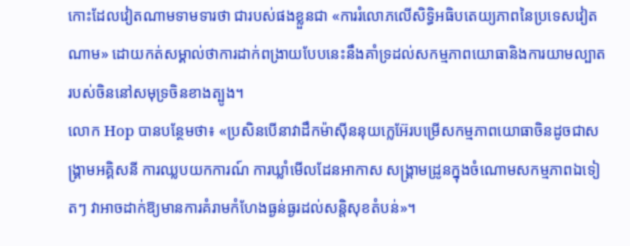កោះដែលវៀតណាមទាមទារថា ជារបស់ផងខ្លួនជា «ការរំលោភលើសិទ្ធិអធិបតេយ្យភាពនៃប្រទេសវៀតណាម» ដោយកត់សម្គាល់ថាការដាក់ពង្រាយបែបនេះនឹងគាំទ្រដល់សកម្មភាពយោធានិងការយាមល្បាតរបស់ចិននៅសមុទ្រចិនខាងត្បូង។
លោក Hop បានបន្ថែមថា៖ «ប្រសិនបើនាវាដឹកម៉ាស៊ីននុយក្លេអ៊ែរបម្រើសកម្មភាពយោធាចិនដូចជាសង្គ្រាមអគ្គិសនី ការឈ្លបយកការណ៍ ការឃ្លាំមើលដែនអាកាស សង្គ្រាមដ្រូនក្នុងចំណោមសកម្មភាពឯទៀតៗ វាអាចដាក់ឱ្យមានការគំរាមកំហែងធ្ងន់ធ្ងរដល់សន្តិសុខតំបន់»។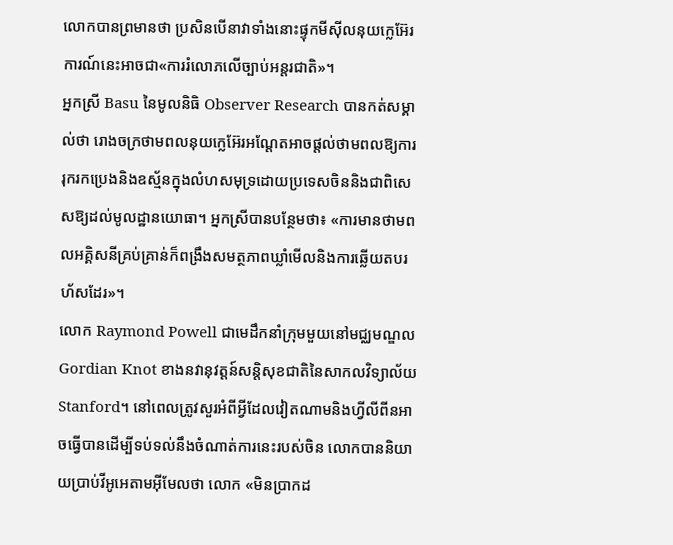លោកបានព្រមានថា ប្រសិនបើនាវាទាំងនោះផ្ទុកមីស៊ីលនុយក្លេអ៊ែរ ការណ៍នេះអាចជា«ការរំលោភលើច្បាប់អន្តរជាតិ»។
អ្នកស្រី Basu នៃមូលនិធិ Observer Research បានកត់សម្គាល់ថា រោងចក្រថាមពលនុយក្លេអ៊ែរអណ្តែតអាចផ្តល់ថាមពលឱ្យការរុករកប្រេងនិងឧស្ម័នក្នុងលំហសមុទ្រដោយប្រទេសចិននិងជាពិសេសឱ្យដល់មូលដ្ឋានយោធា។ អ្នកស្រីបានបន្ថែមថា៖ «ការមានថាមពលអគ្គិសនីគ្រប់គ្រាន់ក៏ពង្រឹងសមត្ថភាពឃ្លាំមើលនិងការឆ្លើយតបរហ័សដែរ»។
លោក Raymond Powell ជាមេដឹកនាំក្រុមមួយនៅមជ្ឈមណ្ឌល Gordian Knot ខាងនវានុវត្តន៍សន្តិសុខជាតិនៃសាកលវិទ្យាល័យ Stanford។ នៅពេលត្រូវសួរអំពីអ្វីដែលវៀតណាមនិងហ្វីលីពីនអាចធ្វើបានដើម្បីទប់ទល់នឹងចំណាត់ការនេះរបស់ចិន លោកបាននិយាយប្រាប់វីអូអេតាមអ៊ីមែលថា លោក «មិនប្រាកដ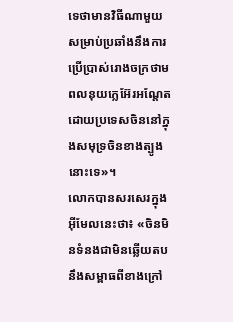ទេថាមានវិធីណាមួយសម្រាប់ប្រឆាំងនឹងការប្រើប្រាស់រោងចក្រថាមពលនុយក្លេអ៊ែរអណ្តែតដោយប្រទេសចិននៅក្នុងសមុទ្រចិនខាងត្បូងនោះទេ»។
លោកបានសរសេរក្នុងអ៊ីមែលនេះថា៖ «ចិនមិនទំនងជាមិនឆ្លើយតបនឹងសម្ពាធពីខាងក្រៅ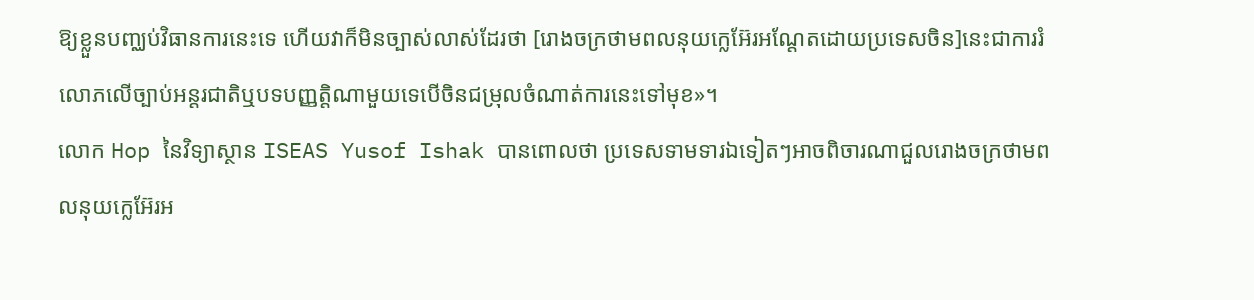ឱ្យខ្លួនបញ្ឈប់វិធានការនេះទេ ហើយវាក៏មិនច្បាស់លាស់ដែរថា [រោងចក្រថាមពលនុយក្លេអ៊ែរអណ្តែតដោយប្រទេសចិន]នេះជាការរំលោភលើច្បាប់អន្តរជាតិឬបទបញ្ញត្តិណាមួយទេបើចិនជម្រុលចំណាត់ការនេះទៅមុខ»។
លោក Hop នៃវិទ្យាស្ថាន ISEAS Yusof Ishak បានពោលថា ប្រទេសទាមទារឯទៀតៗអាចពិចារណាជួលរោងចក្រថាមពលនុយក្លេអ៊ែរអ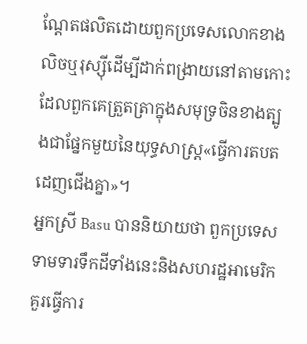ណ្តែតផលិតដោយពួកប្រទេសលោកខាងលិចឬរុស្ស៊ីដើម្បីដាក់ពង្រាយនៅតាមកោះដែលពួកគេត្រួតត្រាក្នុងសមុទ្រចិនខាងត្បូងជាផ្នែកមួយនៃយុទ្ធសាស្ត្រ«ធ្វើការតបតដេញជើងគ្នា»។
អ្នកស្រី Basu បាននិយាយថា ពួកប្រទេសទាមទារទឹកដីទាំងនេះនិងសហរដ្ឋអាមេរិកគួរធ្វើការ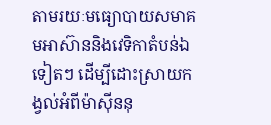តាមរយៈមធ្យោបាយសមាគមអាស៊ាននិងវេទិកាតំបន់ឯទៀតៗ ដើម្បីដោះស្រាយកង្វល់អំពីម៉ាស៊ីននុ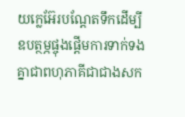យក្លេអ៊ែរបណ្តែតទឹកដើម្បីឧបត្ថម្ភផ្ចុងផ្ដើមការទាក់ទងគ្នាជាពហុភាគីជាជាងសក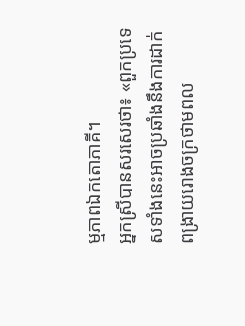ម្មភាពឯកតោភាគី។
អ្នកស្រីបានសរសេរថា៖ «ពួកប្រទេសទាំងនេះអាចប្រឆាំងនឹងការដាក់ពង្រាយរោងចក្រថាមពល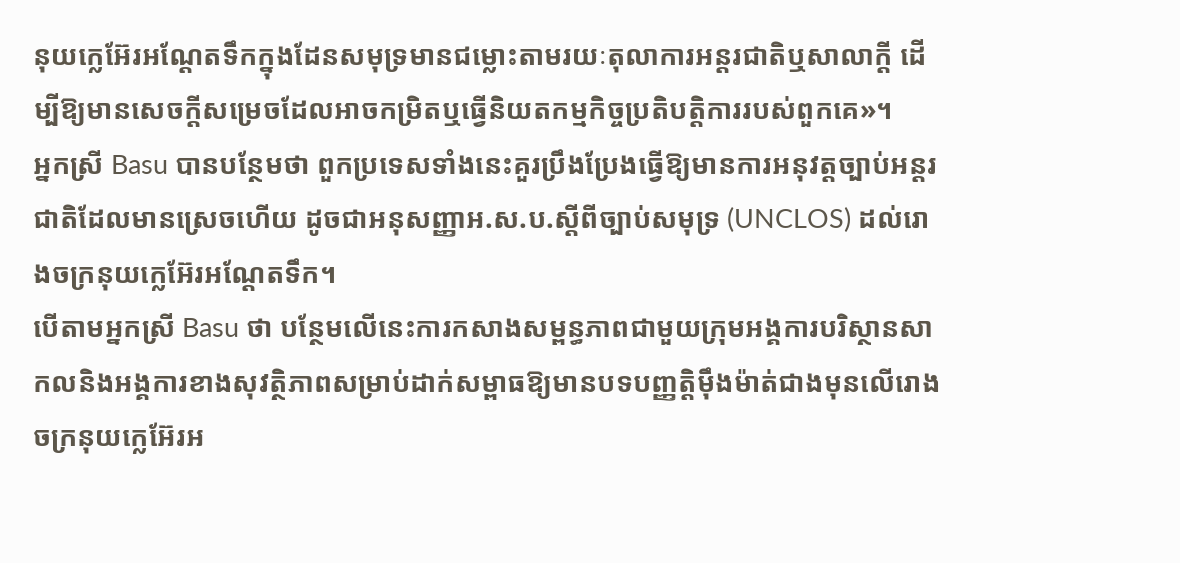នុយក្លេអ៊ែរអណ្តែតទឹកក្នុងដែនសមុទ្រមានជម្លោះតាមរយៈតុលាការអន្តរជាតិឬសាលាក្តី ដើម្បីឱ្យមានសេចក្តីសម្រេចដែលអាចកម្រិតឬធ្វើនិយតកម្មកិច្ចប្រតិបត្តិការរបស់ពួកគេ»។
អ្នកស្រី Basu បានបន្ថែមថា ពួកប្រទេសទាំងនេះគួរប្រឹងប្រែងធ្វើឱ្យមានការអនុវត្តច្បាប់អន្តរជាតិដែលមានស្រេចហើយ ដូចជាអនុសញ្ញាអ.ស.ប.ស្តីពីច្បាប់សមុទ្រ (UNCLOS) ដល់រោងចក្រនុយក្លេអ៊ែរអណ្ដែតទឹក។
បើតាមអ្នកស្រី Basu ថា បន្ថែមលើនេះការកសាងសម្ពន្ធភាពជាមួយក្រុមអង្គការបរិស្ថានសាកលនិងអង្គការខាងសុវត្ថិភាពសម្រាប់ដាក់សម្ពាធឱ្យមានបទបញ្ញត្តិម៉ឹងម៉ាត់ជាងមុនលើរោងចក្រនុយក្លេអ៊ែរអ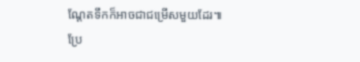ណ្តែតទឹកក៏អាចជាជម្រើសមួយដែរ៕
ប្រែ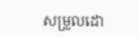សម្រួលដោ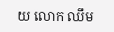យ លោក ឈឹម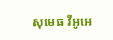សុមេធ វីអូអេ